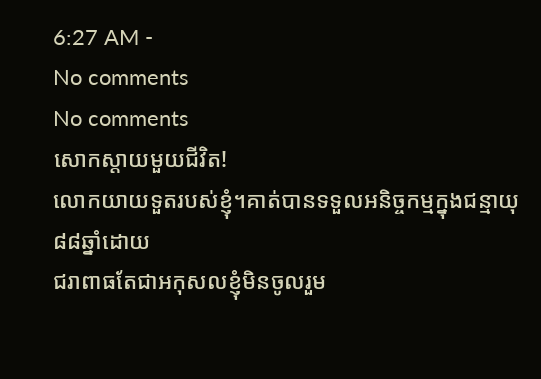6:27 AM -
No comments
No comments
សោកស្តាយមួយជីវិត!
លោកយាយទួតរបស់ខ្ញុំ។គាត់បានទទួលអនិច្ចកម្មក្នុងជន្មាយុ៨៨ឆ្នាំដោយ
ជរាពាធតែជាអកុសលខ្ញុំមិនចូលរួម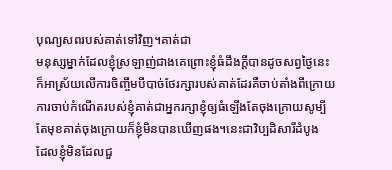បុណ្យសពរបស់គាត់ទៅវិញ។គាត់ជា
មនុស្សម្នាក់ដែលខ្ញុំស្រឡាញ់ជាងគេព្រោះខ្ញុំធំដឹងក្តីបានដូចសព្វថ្ងៃនេះ
ក៏អាស្រ័យលើការចិញ្ចឹមបីបាច់ថែរក្សារបស់គាត់ដែរគឺចាប់តាំងពីក្រោយ
ការចាប់កំណើតរបស់ខ្ញុំគាត់ជាអ្នករក្សាខ្ញុំឲ្យធំឡើងតែចុងក្រោយសូម្បី
តែមុខគាត់ចុងក្រោយក៏ខ្ញុំមិនបានឃើញផង។នេះជាវិប្បដិសារីដំបូង
ដែលខ្ញុំមិនដែលជួ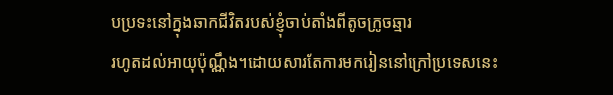បប្រទះនៅក្នុងឆាកជីវិតរបស់ខ្ញុំចាប់តាំងពីតូចក្រូចឆ្មារ
រហូតដល់អាយុប៉ុណ្ណឹង។ដោយសារតែការមករៀននៅក្រៅប្រទេសនេះ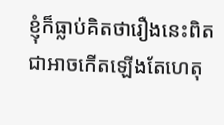ខ្ញុំក៏ធ្លាប់គិតថារឿងនេះពិតជាអាចកើតឡើងតែហេតុ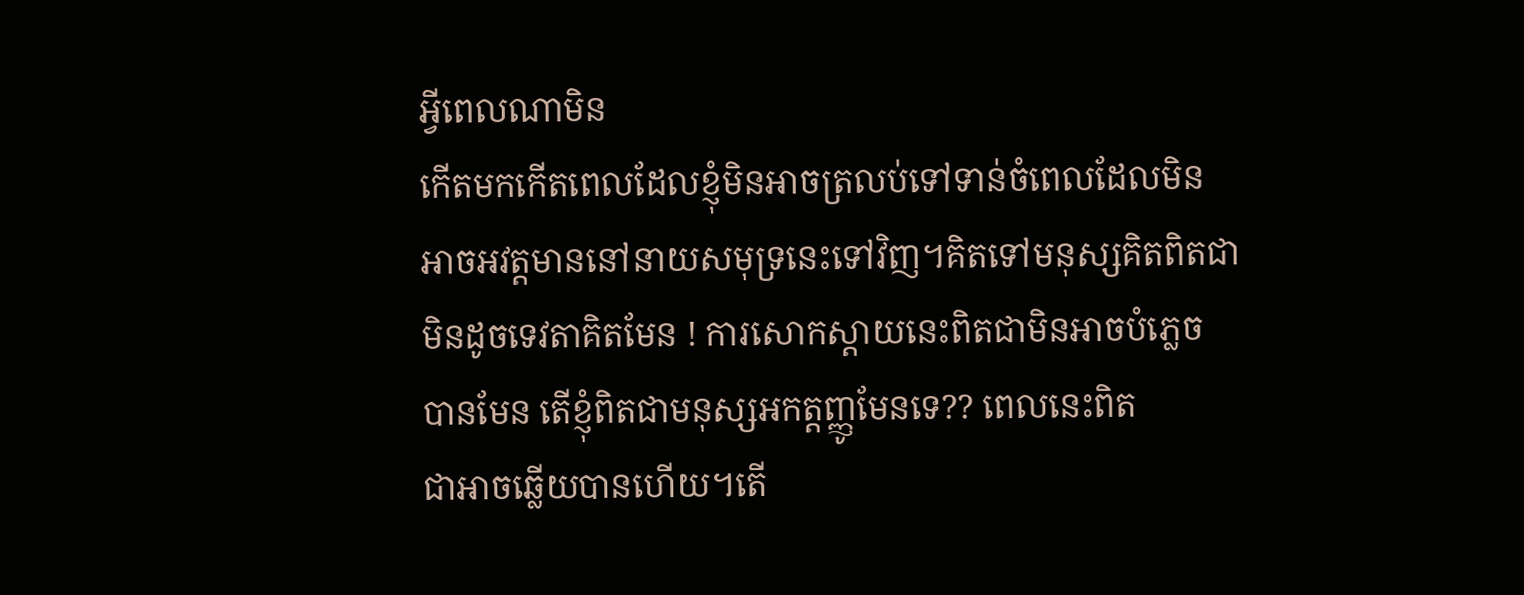អ្វីពេលណាមិន
កើតមកកើតពេលដែលខ្ញុំមិនអាចត្រលប់ទៅទាន់ចំពេលដែលមិន
អាចអវត្តមាននៅនាយសមុទ្រនេះទៅវិញ។គិតទៅមនុស្សគិតពិតជា
មិនដូចទេវតាគិតមែន ! ការសោកស្តាយនេះពិតជាមិនអាចបំភ្លេច
បានមែន តើខ្ញុំពិតជាមនុស្សអកត្តញ្ញូមែនទេ?? ពេលនេះពិត
ជាអាចឆ្លើយបានហើយ។តើ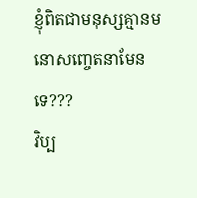ខ្ញុំពិតជាមនុស្សគ្មានមនោសញ្ចេតនាមែនទេ???
វិប្ប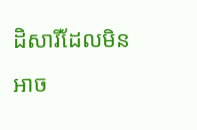ដិសារីដែលមិនអាច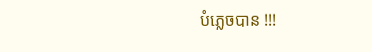បំភ្លេចបាន !!!